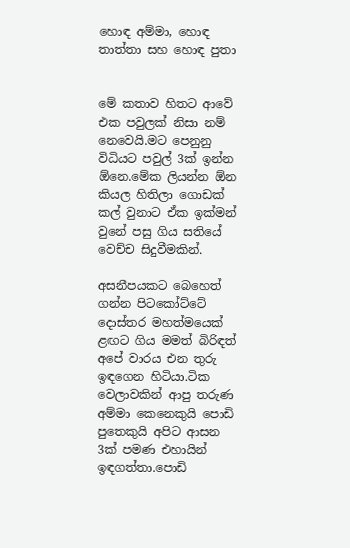හොඳ අම්මා, හොඳ තාත්තා සහ හොඳ පුතා


මේ කතාව හිතට ආවේ එක පවුලක් නිසා නම් නෙවෙයි.මට පෙනුනු විධියට පවුල් 3ක් ඉන්න ඕනෙ.මේක ලියන්න ඕන කියල හිතිලා ගොඩක් කල් වුනාට ඒක ඉක්මන් වුනේ පසු ගිය සතියේ වෙච්ච සිදුවීමකින්.

අසනීපයකට බෙහෙත් ගන්න පිටකෝට්ටේ දොස්තර මහත්මයෙක් ළඟට ගිය මමත් බිරිඳත් අපේ වාරය එන තුරු ඉඳගෙන හිටියා.ටික වෙලාවකින් ආපු තරුණ අම්මා කෙනෙකුයි පොඩි පුතෙකුයි අපිට ආසන 3ක් පමණ එහායින් ඉඳගත්තා.පොඩි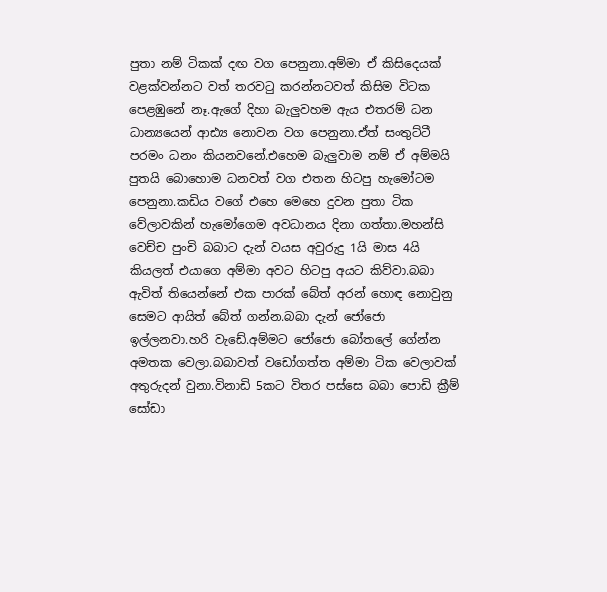පුතා නම් ටිකක් දඟ වග පෙනුනා.අම්මා ඒ කිසිදෙයක් වළක්වන්නට වත් තරවටු කරන්නටවත් කිසිම විටක පෙළඹුනේ නෑ.ඇගේ දිහා බැලුවහම ඇය එතරම් ධන ධාන්‍යයෙන් ආඪ්‍ය නොවන වග පෙනුනා.ඒත් සංතුට්ටී පරමං ධනං කියනවනේ.එහෙම බැලුවාම නම් ඒ අම්මයි පුතයි බොහොම ධනවත් වග එතන හිටපු හැමෝටම පෙනුනා.කඩිය වගේ එහෙ මෙහෙ දුවන පුතා ටික වේලාවකින් හැමෝගෙම අවධානය දිනා ගත්තා.මහන්සි වෙච්ච පුංචි බබාට දැන් වයස අවුරුදු 1යි මාස 4යි කියලත් එයාගෙ අම්මා අවට හිටපු අයට කිව්වා.බබා ඇවිත් තියෙන්නේ එක පාරක් බේත් අරන් හොඳ නොවුනු සෙමට ආයිත් බේත් ගන්න.බබා දැන් ජෝජො ඉල්ලනවා.හරි වැඩේ.අම්මට ජෝජො බෝතලේ ගේන්න අමතක වෙලා.බබාවත් වඩෝගත්ත අම්මා ටික වෙලාවක් අතුරුදන් වුනා.විනාඩි 5කට විතර පස්සෙ බබා පොඩි ක්‍රීම් සෝඩා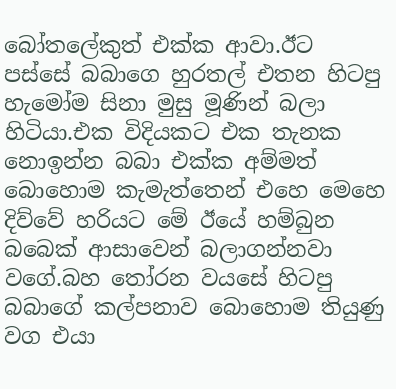බෝතලේකුත් එක්ක ආවා.ඊට පස්සේ බබාගෙ හුරතල් එතන හිටපු හැමෝම සිනා මුසු මූණින් බලා හිටියා.එක විදියකට එක තැනක නොඉන්න බබා එක්ක අම්මත් බොහොම කැමැත්තෙන් එහෙ මෙහෙ දිව්වේ හරියට මේ ඊයේ හම්බුන බබෙක් ආසාවෙන් බලාගන්නවා වගේ.බහ තෝරන වයසේ හිටපු බබාගේ කල්පනාව බොහොම තියුණු වග එයා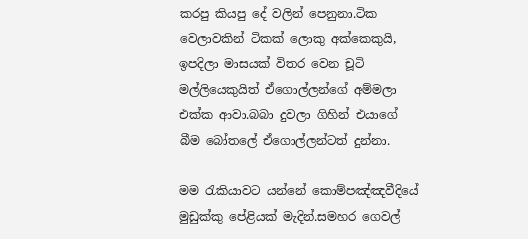කරපු කියපු දේ වලින් පෙනුනා.ටික වෙලාවකින් ටිකක් ලොකු අක්කෙකුයි, ඉපදිලා මාසයක් විතර වෙන චූටි මල්ලියෙකුයිත් ඒගොල්ලන්ගේ අම්මලා එක්ක ආවා.බබා දුවලා ගිහින් එයාගේ බීම බෝතලේ ඒගොල්ලන්ටත් දුන්නා.

මම රැකියාවට යන්නේ කොම්පඤ්ඤවීදියේ මුඩුක්කු පේළියක් මැදින්.සමහර ගෙවල්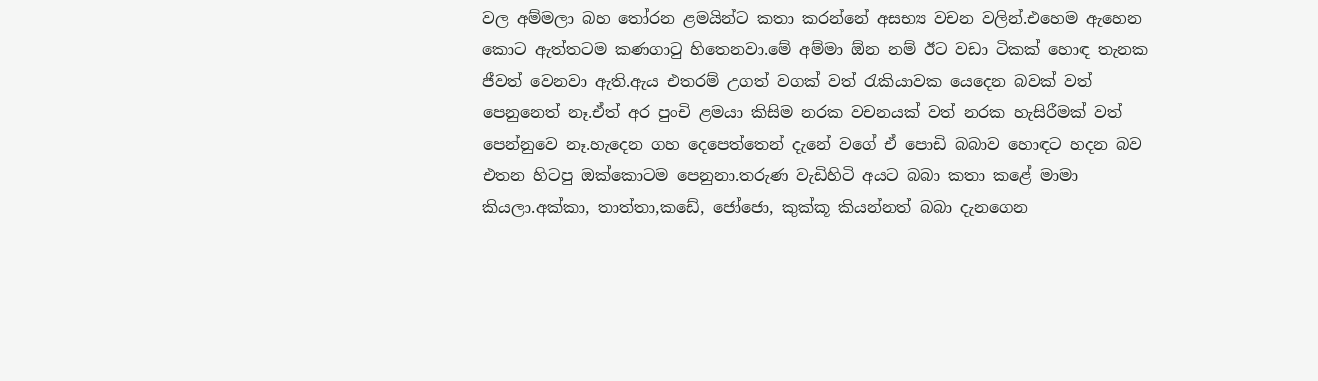වල අම්මලා බහ තෝරන ළමයින්ට කතා කරන්නේ අසභ්‍ය වචන වලින්.එහෙම ඇහෙන කොට ඇත්තටම කණගාටු හිතෙනවා.මේ අම්මා ඕන නම් ඊට වඩා ටිකක් හොඳ තැනක ජීවත් වෙනවා ඇති.ඇය එතරම් උගත් වගක් වත් රැකියාවක යෙදෙන බවක් වත් පෙනුනෙත් නෑ.ඒත් අර පුංචි ළමයා කිසිම නරක වචනයක් වත් නරක හැසිරීමක් වත් පෙන්නුවෙ නෑ.හැදෙන ගහ දෙපෙත්තෙන් දැනේ වගේ ඒ පොඩි බබාව හොඳට හදන බව එතන හිටපු ඔක්කොටම පෙනුනා.තරුණ වැඩිහිටි අයට බබා කතා කළේ මාමා කියලා.අක්කා, තාත්තා,කඩේ, ජෝජො, කුක්කූ කියන්නත් බබා දැනගෙන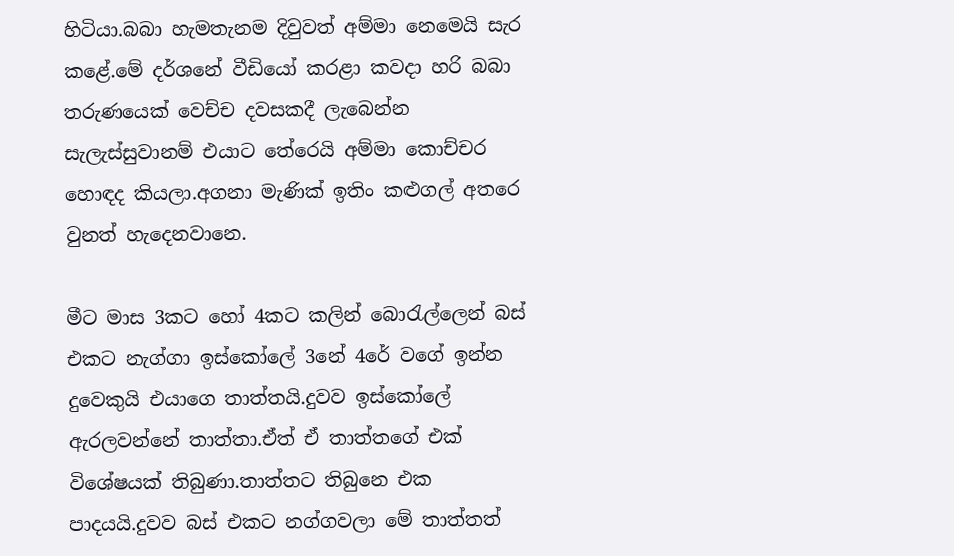හිටියා.බබා හැමතැනම දිවුවත් අම්මා නෙමෙයි සැර කළේ.මේ දර්ශනේ වීඩියෝ කරළා කවදා හරි බබා තරුණයෙක් වෙච්ච දවසකදී ලැබෙන්න සැලැස්සුවානම් එයාට තේරෙයි අම්මා කොච්චර හොඳද කියලා.අගනා මැණික් ඉතිං කළුගල් අතරෙ වුනත් හැදෙනවානෙ.

මීට මාස 3කට හෝ 4කට කලින් බොරැල්ලෙන් බස් එකට නැග්ගා ඉස්කෝලේ 3නේ 4රේ වගේ ඉන්න දුවෙකුයි එයාගෙ තාත්තයි.දුවව ඉස්කෝලේ ඇරලවන්නේ තාත්තා.ඒත් ඒ තාත්තගේ එක් විශේෂයක් තිබුණා.තාත්තට තිබුනෙ එක පාදයයි.දුවව බස් එකට නග්ගවලා මේ තාත්තත්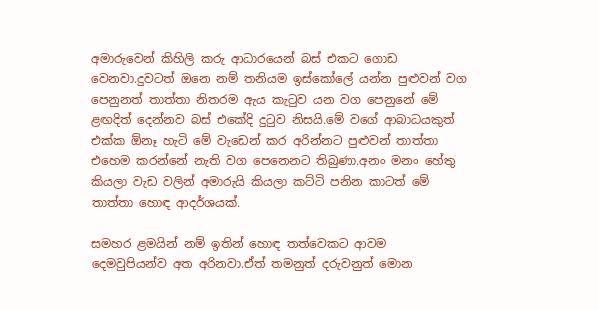අමාරුවෙන් කිහිලි කරු ආධාරයෙන් බස් එකට ගොඩ වෙනවා.දුවටත් ඔනෙ නම් තනියම ඉස්කෝලේ යන්න පුළුවන් වග පෙනුනත් තාත්තා නිතරම ඇය කැටුව යන වග පෙනුනේ මේ ළඟදිත් දෙන්නව බස් එකේදි දුටුව නිසයි.මේ වගේ ආබාධයකුත් එක්ක ඕනෑ හැටි මේ වැඩෙන් කර අරින්නට පුළුවන් තාත්තා එහෙම කරන්නේ නැති වග පෙනෙනට තිබුණා.අනං මනං හේතු කියලා වැඩ වලින් අමාරුයි කියලා කට්ටි පනින කාටත් මේ තාත්තා හොඳ ආදර්ශයක්.

සමහර ළමයින් නම් ඉතින් හොඳ තත්වෙකට ආවම දෙමවුපියන්ව අත අරිනවා.ඒත් තමනුත් දරුවනුත් මොන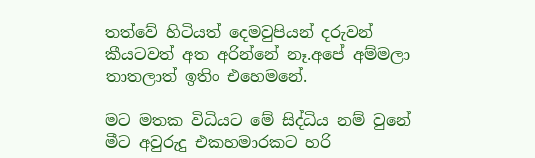තත්වේ හිටියත් දෙමවුපියන් දරුවන් කීයටවත් අත අරින්නේ නෑ.අපේ අම්මලා තාතලාත් ඉතිං එහෙමනේ.

මට මතක විධියට මේ සිද්ධිය නම් වුනේ මීට අවුරුදු එකහමාරකට හරි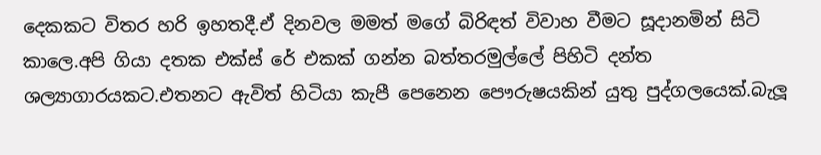දෙකකට විතර හරි ඉහතදී.ඒ දිනවල මමත් මගේ බිරිඳත් විවාහ වීමට සූදානමින් සිටි කාලෙ.අපි ගියා දතක එක්ස් රේ එකක් ගන්න බත්තරමුල්ලේ පිහිටි දන්ත ශල්‍යාගාරයකට.එතනට ඇවිත් හිටියා කැපී පෙනෙන පෞරුෂයකින් යුතු පුද්ගලයෙක්.බැලූ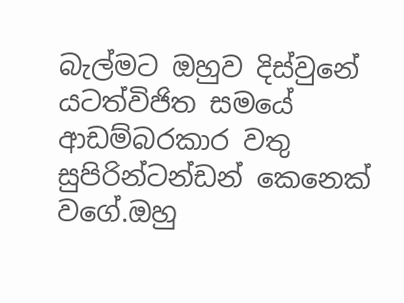බැල්මට ඔහුව දිස්වුනේ යටත්විජිත සමයේ ආඩම්බරකාර වතු සුපිරින්ටන්ඩන් කෙනෙක් වගේ.ඔහු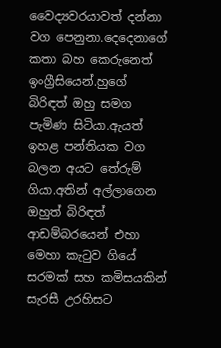වෛද්‍යවරයාවත් දන්නා වග පෙනුනා.දෙදෙනාගේ කතා බහ කෙරුනෙත් ඉංග්‍රීසියෙන්.හුගේ බිරිඳත් ඔහු සමග පැමිණ සිටියා.ඇයත් ඉහළ පන්තියක වග බලන අයට තේරුම් ගියා.අතින් අල්ලාගෙන ඔහුත් බිරිඳත් ආඩම්බරයෙන් එහා මෙහා කැටුව ගියේ සරමක් සහ කමිසයකින් සැරසී උරහිසට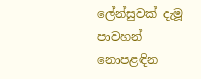ලේන්සුවක් දැමූ පාවහන් නොපළඳින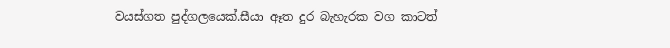වයස්ගත පුද්ගලයෙක්.සීයා ඈත දුර බැහැරක වග කාටත්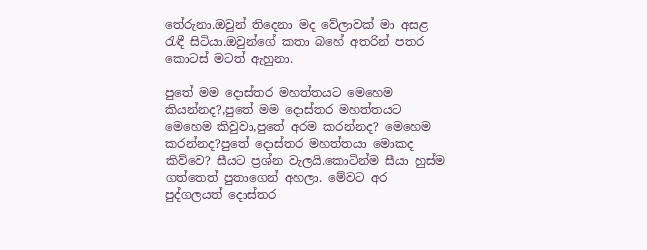තේරුනා.ඔවුන් තිදෙනා මද වේලාවක් මා අසළ රැඳී සිටියා.ඔවුන්ගේ කතා බහේ අතරින් පතර කොටස් මටත් ඇහුනා.

පුතේ මම දොස්තර මහත්තයට මෙහෙම කියන්නද?,පුතේ මම දොස්තර මහත්තයට මෙහෙම කිවුවා,පුතේ අරම කරන්නද? මෙහෙම කරන්නද?පුතේ දොස්තර මහත්තයා මොකද කිව්වෙ? සීයට ප්‍රශ්න වැලයි.කොටින්ම සීයා හුස්ම ගත්තෙත් පුතාගෙන් අහලා. මේවට අර පුද්ගලයත් දොස්තර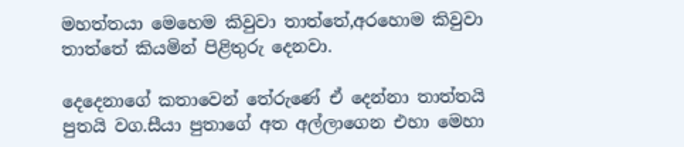මහත්තයා මෙහෙම කිවුවා තාත්තේ,අරහොම කිවුවා තාත්තේ කියමින් පිළිතුරු දෙනවා.

දෙදෙනාගේ කතාවෙන් තේරුණේ ඒ දෙන්නා තාත්තයි පුතයි වග.සීයා පුතාගේ අත අල්ලාගෙන එහා මෙහා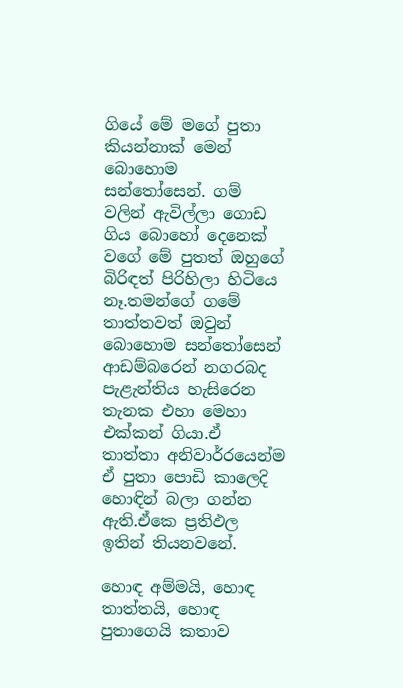ගියේ මේ මගේ පුතා කියන්නාක් මෙන් බොහොම සන්තෝසෙන්. ගම් වලින් ඇවිල්ලා ගොඩ ගිය බොහෝ දෙනෙක් වගේ මේ පුතත් ඔහුගේ බිරිඳත් පිරිහිලා හිටියෙ නෑ.තමන්ගේ ගමේ තාත්තවත් ඔවුන් බොහොම සන්තෝසෙන් ආඩම්බරෙන් නගරබද පැළැන්තිය හැසිරෙන තැනක එහා මෙහා එක්කන් ගියා.ඒ තාත්තා අනිවාර්‍රයෙන්ම ඒ පුතා පොඩි කාලෙදි හොඳින් බලා ගන්න ඇති.ඒකෙ ප්‍රතිඵල ඉතින් තියනවනේ.

හොඳ අම්මයි, හොඳ තාත්තයි, හොඳ පුතාගෙයි කතාව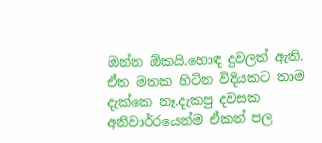ඔන්න ඕකයි.හොඳ දුවලත් ඇති. ඒත මතක හිටින විදියකට තාම දැක්කෙ නෑ.දැකපු දවසක අනිවාර්‍රයෙන්ම ඒකත් පල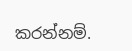කරන්නම්.